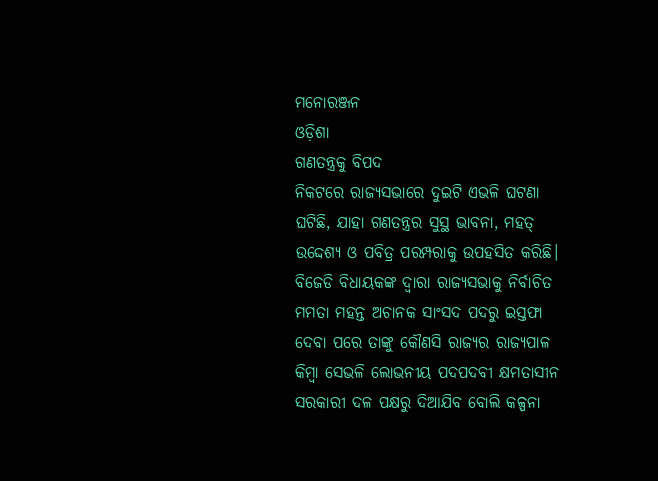ମନୋରଞ୍ଜନ
ଓଡ଼ିଶା
ଗଣତନ୍ତ୍ରକୁ ବିପଦ
ନିକଟରେ ରାଜ୍ୟସଭାରେ ଦୁଇଟି ଏଭଳି ଘଟଣା ଘଟିଛି, ଯାହା ଗଣତନ୍ତ୍ରର ସୁସ୍ଥ ଭାବନା, ମହତ୍ ଉଦ୍ଦେଶ୍ୟ ଓ ପବିତ୍ର ପରମ୍ପରାକୁ ଉପହସିତ କରିଛି। ବିଜେଡି ବିଧାୟକଙ୍କ ଦ୍ୱାରା ରାଜ୍ୟସଭାକୁ ନିର୍ବାଚିତ ମମତା ମହନ୍ତ ଅଚାନକ ସାଂସଦ ପଦରୁ ଇସ୍ତଫା ଦେବା ପରେ ତାଙ୍କୁ କୌଣସି ରାଜ୍ୟର ରାଜ୍ୟପାଳ କିମ୍ବା ସେଭଳି ଲୋଭନୀୟ ପଦପଦବୀ କ୍ଷମତାସୀନ ସରକାରୀ ଦଳ ପକ୍ଷରୁ ଦିଆଯିବ ବୋଲି କଳ୍ପନା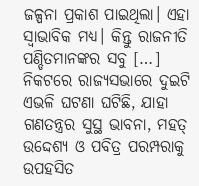ଜଳ୍ପନା ପ୍ରକାଶ ପାଇଥିଲା। ଏହା ସ୍ୱାଭାବିକ ମଧ୍ୟ। କିନ୍ତୁ ରାଜନୀତି ପଣ୍ଡିତମାନଙ୍କର ସବୁ […]
ନିକଟରେ ରାଜ୍ୟସଭାରେ ଦୁଇଟି ଏଭଳି ଘଟଣା ଘଟିଛି, ଯାହା ଗଣତନ୍ତ୍ରର ସୁସ୍ଥ ଭାବନା, ମହତ୍ ଉଦ୍ଦେଶ୍ୟ ଓ ପବିତ୍ର ପରମ୍ପରାକୁ ଉପହସିତ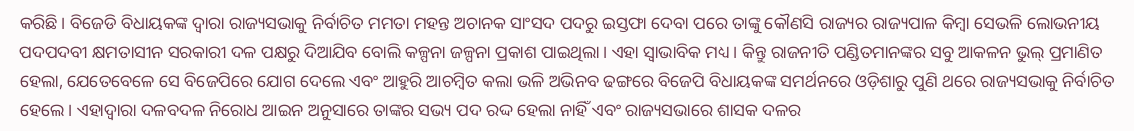କରିଛି। ବିଜେଡି ବିଧାୟକଙ୍କ ଦ୍ୱାରା ରାଜ୍ୟସଭାକୁ ନିର୍ବାଚିତ ମମତା ମହନ୍ତ ଅଚାନକ ସାଂସଦ ପଦରୁ ଇସ୍ତଫା ଦେବା ପରେ ତାଙ୍କୁ କୌଣସି ରାଜ୍ୟର ରାଜ୍ୟପାଳ କିମ୍ବା ସେଭଳି ଲୋଭନୀୟ ପଦପଦବୀ କ୍ଷମତାସୀନ ସରକାରୀ ଦଳ ପକ୍ଷରୁ ଦିଆଯିବ ବୋଲି କଳ୍ପନା ଜଳ୍ପନା ପ୍ରକାଶ ପାଇଥିଲା। ଏହା ସ୍ୱାଭାବିକ ମଧ୍ୟ। କିନ୍ତୁ ରାଜନୀତି ପଣ୍ଡିତମାନଙ୍କର ସବୁ ଆକଳନ ଭୁଲ୍ ପ୍ରମାଣିତ ହେଲା, ଯେତେବେଳେ ସେ ବିଜେପିରେ ଯୋଗ ଦେଲେ ଏବଂ ଆହୁରି ଆଚମ୍ବିତ କଲା ଭଳି ଅଭିନବ ଢଙ୍ଗରେ ବିଜେପି ବିଧାୟକଙ୍କ ସମର୍ଥନରେ ଓଡ଼ିଶାରୁ ପୁଣି ଥରେ ରାଜ୍ୟସଭାକୁ ନିର୍ବାଚିତ ହେଲେ। ଏହାଦ୍ୱାରା ଦଳବଦଳ ନିରୋଧ ଆଇନ ଅନୁସାରେ ତାଙ୍କର ସଭ୍ୟ ପଦ ରଦ୍ଦ ହେଲା ନାହିଁ ଏବଂ ରାଜ୍ୟସଭାରେ ଶାସକ ଦଳର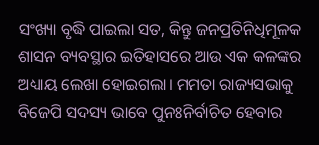ସଂଖ୍ୟା ବୃଦ୍ଧି ପାଇଲା ସତ, କିନ୍ତୁ ଜନପ୍ରତିନିଧିମୂଳକ ଶାସନ ବ୍ୟବସ୍ଥାର ଇତିହାସରେ ଆଉ ଏକ କଳଙ୍କର ଅଧ୍ୟାୟ ଲେଖା ହୋଇଗଲା। ମମତା ରାଜ୍ୟସଭାକୁ ବିଜେପି ସଦସ୍ୟ ଭାବେ ପୁନଃନିର୍ବାଚିତ ହେବାର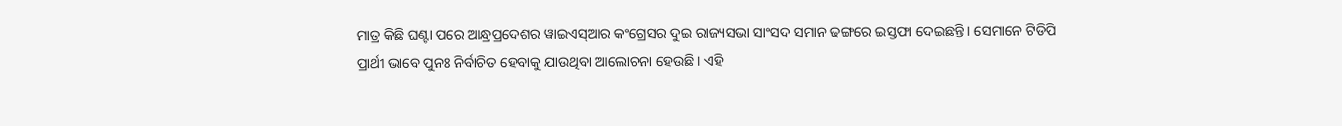ମାତ୍ର କିଛି ଘଣ୍ଟା ପରେ ଆନ୍ଧ୍ରପ୍ରଦେଶର ୱାଇଏସ୍ଆର କଂଗ୍ରେସର ଦୁଇ ରାଜ୍ୟସଭା ସାଂସଦ ସମାନ ଢଙ୍ଗରେ ଇସ୍ତଫା ଦେଇଛନ୍ତି। ସେମାନେ ଟିଡିପି ପ୍ରାର୍ଥୀ ଭାବେ ପୁନଃ ନିର୍ବାଚିତ ହେବାକୁ ଯାଉଥିବା ଆଲୋଚନା ହେଉଛି। ଏହି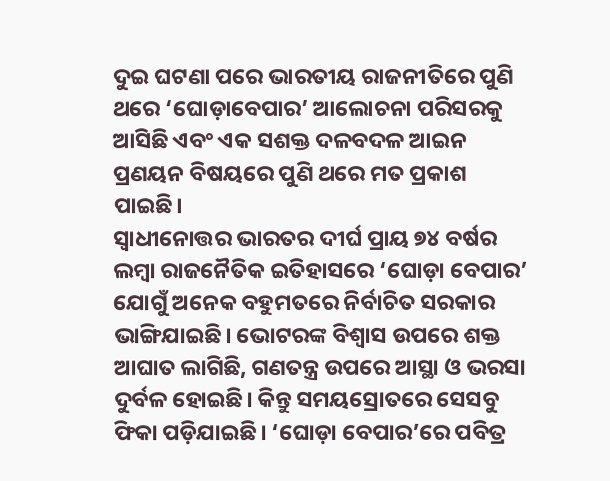ଦୁଇ ଘଟଣା ପରେ ଭାରତୀୟ ରାଜନୀତିରେ ପୁଣି ଥରେ ‘ଘୋଡ଼ାବେପାର’ ଆଲୋଚନା ପରିସରକୁ ଆସିଛି ଏବଂ ଏକ ସଶକ୍ତ ଦଳବଦଳ ଆଇନ ପ୍ରଣୟନ ବିଷୟରେ ପୁଣି ଥରେ ମତ ପ୍ରକାଶ ପାଇଛି।
ସ୍ୱାଧୀନୋତ୍ତର ଭାରତର ଦୀର୍ଘ ପ୍ରାୟ ୭୪ ବର୍ଷର ଲମ୍ବା ରାଜନୈତିକ ଇତିହାସରେ ‘ଘୋଡ଼ା ବେପାର’ ଯୋଗୁଁ ଅନେକ ବହୁମତରେ ନିର୍ବାଚିତ ସରକାର ଭାଙ୍ଗିଯାଇଛି। ଭୋଟରଙ୍କ ବିଶ୍ୱାସ ଉପରେ ଶକ୍ତ ଆଘାତ ଲାଗିଛି, ଗଣତନ୍ତ୍ର ଉପରେ ଆସ୍ଥା ଓ ଭରସା ଦୁର୍ବଳ ହୋଇଛି। କିନ୍ତୁ ସମୟସ୍ରୋତରେ ସେସବୁ ଫିକା ପଡ଼ିଯାଇଛି। ‘ଘୋଡ଼ା ବେପାର’ରେ ପବିତ୍ର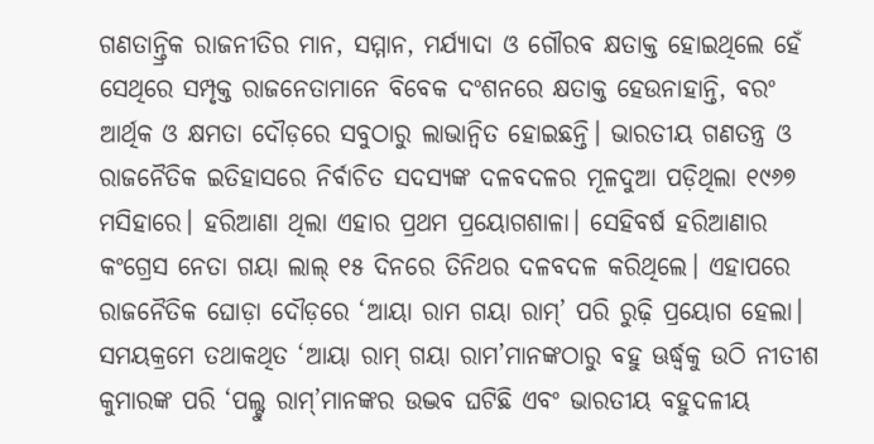ଗଣତାନ୍ତ୍ରିକ ରାଜନୀତିର ମାନ, ସମ୍ମାନ, ମର୍ଯ୍ୟାଦା ଓ ଗୌରବ କ୍ଷତାକ୍ତ ହୋଇଥିଲେ ହେଁ ସେଥିରେ ସମ୍ପୃକ୍ତ ରାଜନେତାମାନେ ବିବେକ ଦଂଶନରେ କ୍ଷତାକ୍ତ ହେଉନାହାନ୍ତି, ବରଂ ଆର୍ଥିକ ଓ କ୍ଷମତା ଦୌଡ଼ରେ ସବୁଠାରୁ ଲାଭାନ୍ୱିତ ହୋଇଛନ୍ତି। ଭାରତୀୟ ଗଣତନ୍ତ୍ର ଓ ରାଜନୈତିକ ଇତିହାସରେ ନିର୍ବାଚିତ ସଦସ୍ୟଙ୍କ ଦଳବଦଳର ମୂଳଦୁଆ ପଡ଼ିଥିଲା ୧୯୬୭ ମସିହାରେ। ହରିଆଣା ଥିଲା ଏହାର ପ୍ରଥମ ପ୍ରୟୋଗଶାଳା। ସେହିବର୍ଷ ହରିଆଣାର କଂଗ୍ରେସ ନେତା ଗୟା ଲାଲ୍ ୧୫ ଦିନରେ ତିନିଥର ଦଳବଦଳ କରିଥିଲେ। ଏହାପରେ ରାଜନୈତିକ ଘୋଡ଼ା ଦୌଡ଼ରେ ‘ଆୟା ରାମ ଗୟା ରାମ୍’ ପରି ରୁଢ଼ି ପ୍ରୟୋଗ ହେଲା। ସମୟକ୍ରମେ ତଥାକଥିତ ‘ଆୟା ରାମ୍ ଗୟା ରାମ’ମାନଙ୍କଠାରୁ ବହୁ ଊର୍ଦ୍ଧ୍ବକୁ ଉଠି ନୀତୀଶ କୁମାରଙ୍କ ପରି ‘ପଲ୍ଟୁ ରାମ୍’ମାନଙ୍କର ଉଦ୍ଭବ ଘଟିଛି ଏବଂ ଭାରତୀୟ ବହୁଦଳୀୟ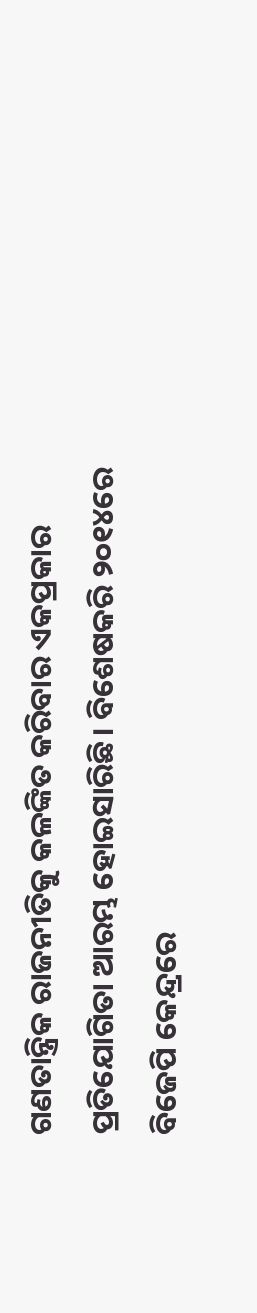ଗଣତାନ୍ତ୍ରିକ ରାଜନୀତିକୁ କଳଙ୍କିତ କରିବାର ଏକପ୍ରକାର ପ୍ରତିଯୋଗିତା ଆରମ୍ଭ ହୋଇସାରିଛି। ବିଶେଷକରି ୨୦୧୪ରେ ବିଜେପି କେନ୍ଦ୍ରରେ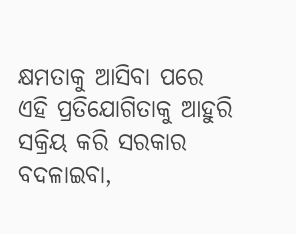କ୍ଷମତାକୁ ଆସିବା ପରେ ଏହି ପ୍ରତିଯୋଗିତାକୁ ଆହୁରି ସକ୍ରିୟ କରି ସରକାର ବଦଳାଇବା,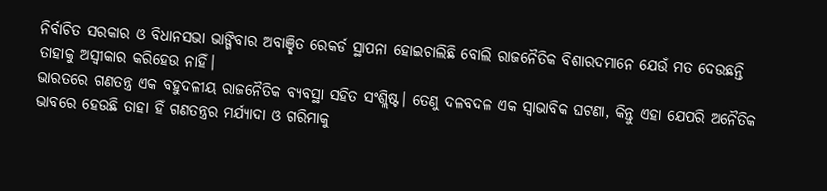ନିର୍ବାଚିତ ସରକାର ଓ ବିଧାନସଭା ଭାଙ୍ଗିବାର ଅବାଞ୍ଛିତ ରେକର୍ଡ ସ୍ଥାପନା ହୋଇଚାଲିଛି ବୋଲି ରାଜନୈତିକ ବିଶାରଦମାନେ ଯେଉଁ ମତ ଦେଉଛନ୍ତି ତାହାକୁ ଅସ୍ୱୀକାର କରିହେଉ ନାହିଁ।
ଭାରତରେ ଗଣତନ୍ତ୍ର ଏକ ବହୁଦଳୀୟ ରାଜନୈତିକ ବ୍ୟବସ୍ଥା ସହିତ ସଂଶ୍ଲିଷ୍ଟ। ତେଣୁ ଦଳବଦଳ ଏକ ସ୍ୱାଭାବିକ ଘଟଣା, କିନ୍ତୁ ଏହା ଯେପରି ଅନୈତିକ ଭାବରେ ହେଉଛି ତାହା ହିଁ ଗଣତନ୍ତ୍ରର ମର୍ଯ୍ୟାଦା ଓ ଗରିମାକୁ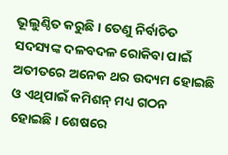ଭୂଲୁଣ୍ଠିତ କରୁଛି। ତେଣୁ ନିର୍ବାଚିତ ସଦସ୍ୟଙ୍କ ଦଳବଦଳ ରୋକିବା ପାଇଁ ଅତୀତରେ ଅନେକ ଥର ଉଦ୍ୟମ ହୋଇଛି ଓ ଏଥିପାଇଁ କମିଶନ୍ ମଧ୍ୟ ଗଠନ ହୋଇଛି। ଶେଷରେ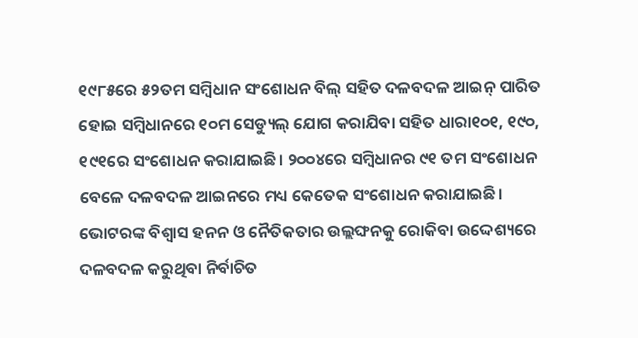୧୯୮୫ରେ ୫୨ତମ ସମ୍ବିଧାନ ସଂଶୋଧନ ବିଲ୍ ସହିତ ଦଳବଦଳ ଆଇନ୍ ପାରିତ ହୋଇ ସମ୍ବିଧାନରେ ୧୦ମ ସେଡ୍ୟୁଲ୍ ଯୋଗ କରାଯିବା ସହିତ ଧାରା୧୦୧, ୧୯୦, ୧୯୧ରେ ସଂଶୋଧନ କରାଯାଇଛି। ୨୦୦୪ରେ ସମ୍ବିଧାନର ୯୧ ତମ ସଂଶୋଧନ ବେଳେ ଦଳବଦଳ ଆଇନରେ ମଧ୍ୟ କେତେକ ସଂଶୋଧନ କରାଯାଇଛି। ଭୋଟରଙ୍କ ବିଶ୍ୱାସ ହନନ ଓ ନୈତିକତାର ଉଲ୍ଲଙ୍ଘନକୁ ରୋକିବା ଉଦ୍ଦେଶ୍ୟରେ ଦଳବଦଳ କରୁଥିବା ନିର୍ବାଚିତ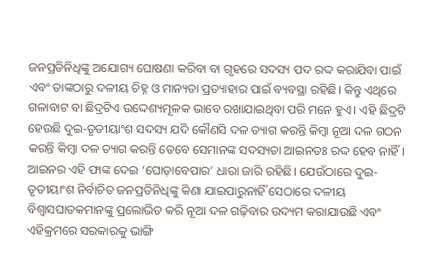ଜନପ୍ରତିନିଧିଙ୍କୁ ଅଯୋଗ୍ୟ ଘୋଷଣା କରିବା ବା ଗୃହରେ ସଦସ୍ୟ ପଦ ରଦ୍ଦ କରାଯିବା ପାଇଁ ଏବଂ ତାଙ୍କଠାରୁ ଦଳୀୟ ଚିହ୍ନ ଓ ମାନ୍ୟତା ପ୍ରତ୍ୟାହାର ପାଇଁ ବ୍ୟବସ୍ଥା ରହିଛି। କିନ୍ତୁ ଏଥିରେ ଗଳାବାଟ ବା ଛିଦ୍ରଟିଏ ଉଦ୍ଦେଶ୍ୟମୂଳକ ଭାବେ ରଖାଯାଇଥିବା ପରି ମନେ ହୁଏ। ଏହି ଛିଦ୍ରଟି ହେଉଛି ଦୁଇ-ତୃତୀୟାଂଶ ସଦସ୍ୟ ଯଦି କୌଣସି ଦଳ ତ୍ୟାଗ କରନ୍ତି କିମ୍ବା ନୂଆ ଦଳ ଗଠନ କରନ୍ତି କିମ୍ବା ଦଳ ତ୍ୟାଗ କରନ୍ତି ତେବେ ସେମାନଙ୍କ ସଦସ୍ୟତା ଆଇନତଃ ରଦ୍ଦ ହେବ ନାହିଁ। ଆଇନର ଏହି ଫାଙ୍କ ଦେଇ ‘ଘୋଡ଼ାବେପାର’ ଧାରା ଜାରି ରହିଛି। ଯେଉଁଠାରେ ଦୁଇ-ତୃତୀୟାଂଶ ନିର୍ବାଚିତ ଜନପ୍ରତିନିଧିଙ୍କୁ କିଣା ଯାଇପାରୁନାହିଁ ସେଠାରେ ଦଳୀୟ ବିଶ୍ୱାସଘାତକମାନଙ୍କୁ ପ୍ରଲୋଭିତ କରି ନୂଆ ଦଳ ଗଢ଼ିବାର ଉଦ୍ୟମ କରାଯାଉଛି ଏବଂ ଏହିକ୍ରମରେ ସରକାରକୁ ଭାଙ୍ଗି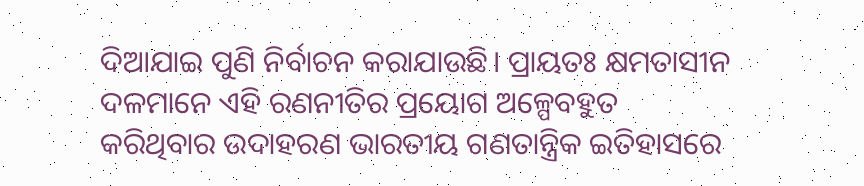ଦିଆଯାଇ ପୁଣି ନିର୍ବାଚନ କରାଯାଉଛି। ପ୍ରାୟତଃ କ୍ଷମତାସୀନ ଦଳମାନେ ଏହି ରଣନୀତିର ପ୍ରୟୋଗ ଅଳ୍ପେବହୁତ କରିଥିବାର ଉଦାହରଣ ଭାରତୀୟ ଗଣତାନ୍ତ୍ରିକ ଇତିହାସରେ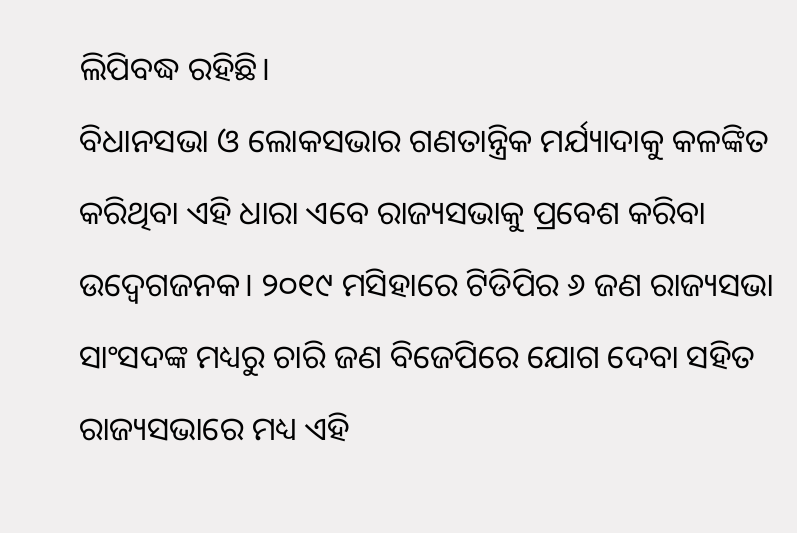ଲିପିବଦ୍ଧ ରହିଛି।
ବିଧାନସଭା ଓ ଲୋକସଭାର ଗଣତାନ୍ତ୍ରିକ ମର୍ଯ୍ୟାଦାକୁ କଳଙ୍କିତ କରିଥିବା ଏହି ଧାରା ଏବେ ରାଜ୍ୟସଭାକୁ ପ୍ରବେଶ କରିବା ଉଦ୍ବେଗଜନକ। ୨୦୧୯ ମସିହାରେ ଟିଡିପିର ୬ ଜଣ ରାଜ୍ୟସଭା ସାଂସଦଙ୍କ ମଧ୍ୟରୁ ଚାରି ଜଣ ବିଜେପିରେ ଯୋଗ ଦେବା ସହିତ ରାଜ୍ୟସଭାରେ ମଧ୍ୟ ଏହି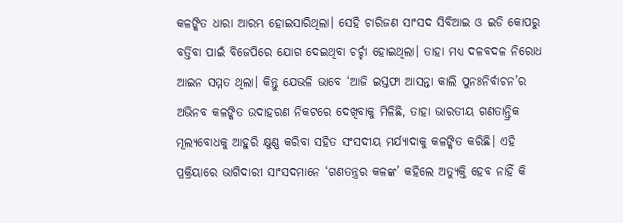କଳଙ୍କିତ ଧାରା ଆରମ୍ଭ ହୋଇସାରିଥିଲା। ସେହି ଚାରିଜଣ ସାଂସଦ ସିବିଆଇ ଓ ଇଡି କୋପରୁ ବର୍ତ୍ତିବା ପାଇଁ ବିଜେପିରେ ଯୋଗ ଦେଇଥିବା ଚର୍ଚ୍ଚା ହୋଇଥିଲା। ତାହା ମଧ୍ୟ ଦଳବଦଳ ନିରୋଧ ଆଇନ ସମ୍ମତ ଥିଲା। କିନ୍ତୁ ଯେଭଳି ଭାବେ ‘ଆଜି ଇସ୍ତଫା ଆସନ୍ତା କାଲି ପୁନଃନିର୍ବାଚନ’ର ଅଭିନବ କଳଙ୍କିତ ଉଦାହରଣ ନିକଟରେ ଦେଖିବାକୁ ମିଳିଛି, ତାହା ଭାରତୀୟ ଗଣତାନ୍ତ୍ରିକ ମୂଲ୍ୟବୋଧକୁ ଆହୁରି କ୍ଷୁଣ୍ଣ କରିବା ସହିତ ସଂସଦୀୟ ମର୍ଯ୍ୟାଦାକୁ କଳଙ୍କିତ କରିଛି। ଏହି ପ୍ରକ୍ରିୟାରେ ଭାଗିଦାରୀ ସାଂସଦମାନେ ‘ଗଣତନ୍ତ୍ରର କଳଙ୍କ’ କହିଲେ ଅତ୍ୟୁକ୍ତି ହେବ ନାହିଁ କି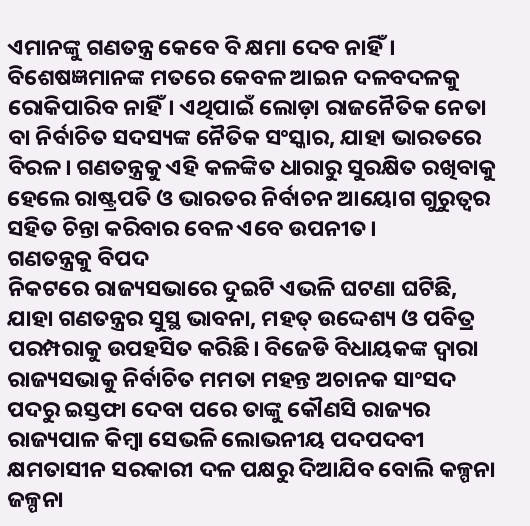ଏମାନଙ୍କୁ ଗଣତନ୍ତ୍ର କେବେ ବି କ୍ଷମା ଦେବ ନାହିଁ। ବିଶେଷଜ୍ଞମାନଙ୍କ ମତରେ କେବଳ ଆଇନ ଦଳବଦଳକୁ ରୋକିପାରିବ ନାହିଁ। ଏଥିପାଇଁ ଲୋଡ଼ା ରାଜନୈତିକ ନେତା ବା ନିର୍ବାଚିତ ସଦସ୍ୟଙ୍କ ନୈତିକ ସଂସ୍କାର, ଯାହା ଭାରତରେ ବିରଳ। ଗଣତନ୍ତ୍ରକୁ ଏହି କଳଙ୍କିତ ଧାରାରୁ ସୁରକ୍ଷିତ ରଖିବାକୁ ହେଲେ ରାଷ୍ଟ୍ରପତି ଓ ଭାରତର ନିର୍ବାଚନ ଆୟୋଗ ଗୁରୁତ୍ୱର ସହିତ ଚିନ୍ତା କରିବାର ବେଳ ଏବେ ଉପନୀତ।
ଗଣତନ୍ତ୍ରକୁ ବିପଦ
ନିକଟରେ ରାଜ୍ୟସଭାରେ ଦୁଇଟି ଏଭଳି ଘଟଣା ଘଟିଛି, ଯାହା ଗଣତନ୍ତ୍ରର ସୁସ୍ଥ ଭାବନା, ମହତ୍ ଉଦ୍ଦେଶ୍ୟ ଓ ପବିତ୍ର ପରମ୍ପରାକୁ ଉପହସିତ କରିଛି। ବିଜେଡି ବିଧାୟକଙ୍କ ଦ୍ୱାରା ରାଜ୍ୟସଭାକୁ ନିର୍ବାଚିତ ମମତା ମହନ୍ତ ଅଚାନକ ସାଂସଦ ପଦରୁ ଇସ୍ତଫା ଦେବା ପରେ ତାଙ୍କୁ କୌଣସି ରାଜ୍ୟର ରାଜ୍ୟପାଳ କିମ୍ବା ସେଭଳି ଲୋଭନୀୟ ପଦପଦବୀ କ୍ଷମତାସୀନ ସରକାରୀ ଦଳ ପକ୍ଷରୁ ଦିଆଯିବ ବୋଲି କଳ୍ପନା ଜଳ୍ପନା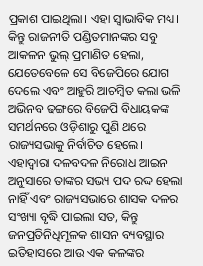ପ୍ରକାଶ ପାଇଥିଲା। ଏହା ସ୍ୱାଭାବିକ ମଧ୍ୟ। କିନ୍ତୁ ରାଜନୀତି ପଣ୍ଡିତମାନଙ୍କର ସବୁ ଆକଳନ ଭୁଲ୍ ପ୍ରମାଣିତ ହେଲା, ଯେତେବେଳେ ସେ ବିଜେପିରେ ଯୋଗ ଦେଲେ ଏବଂ ଆହୁରି ଆଚମ୍ବିତ କଲା ଭଳି ଅଭିନବ ଢଙ୍ଗରେ ବିଜେପି ବିଧାୟକଙ୍କ ସମର୍ଥନରେ ଓଡ଼ିଶାରୁ ପୁଣି ଥରେ ରାଜ୍ୟସଭାକୁ ନିର୍ବାଚିତ ହେଲେ। ଏହାଦ୍ୱାରା ଦଳବଦଳ ନିରୋଧ ଆଇନ ଅନୁସାରେ ତାଙ୍କର ସଭ୍ୟ ପଦ ରଦ୍ଦ ହେଲା ନାହିଁ ଏବଂ ରାଜ୍ୟସଭାରେ ଶାସକ ଦଳର ସଂଖ୍ୟା ବୃଦ୍ଧି ପାଇଲା ସତ, କିନ୍ତୁ ଜନପ୍ରତିନିଧିମୂଳକ ଶାସନ ବ୍ୟବସ୍ଥାର ଇତିହାସରେ ଆଉ ଏକ କଳଙ୍କର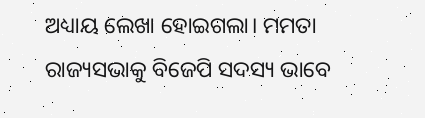ଅଧ୍ୟାୟ ଲେଖା ହୋଇଗଲା। ମମତା ରାଜ୍ୟସଭାକୁ ବିଜେପି ସଦସ୍ୟ ଭାବେ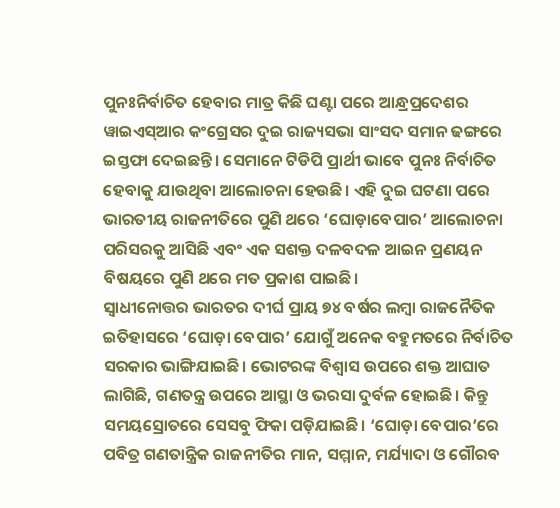ପୁନଃନିର୍ବାଚିତ ହେବାର ମାତ୍ର କିଛି ଘଣ୍ଟା ପରେ ଆନ୍ଧ୍ରପ୍ରଦେଶର ୱାଇଏସ୍ଆର କଂଗ୍ରେସର ଦୁଇ ରାଜ୍ୟସଭା ସାଂସଦ ସମାନ ଢଙ୍ଗରେ ଇସ୍ତଫା ଦେଇଛନ୍ତି। ସେମାନେ ଟିଡିପି ପ୍ରାର୍ଥୀ ଭାବେ ପୁନଃ ନିର୍ବାଚିତ ହେବାକୁ ଯାଉଥିବା ଆଲୋଚନା ହେଉଛି। ଏହି ଦୁଇ ଘଟଣା ପରେ ଭାରତୀୟ ରାଜନୀତିରେ ପୁଣି ଥରେ ‘ଘୋଡ଼ାବେପାର’ ଆଲୋଚନା ପରିସରକୁ ଆସିଛି ଏବଂ ଏକ ସଶକ୍ତ ଦଳବଦଳ ଆଇନ ପ୍ରଣୟନ ବିଷୟରେ ପୁଣି ଥରେ ମତ ପ୍ରକାଶ ପାଇଛି।
ସ୍ୱାଧୀନୋତ୍ତର ଭାରତର ଦୀର୍ଘ ପ୍ରାୟ ୭୪ ବର୍ଷର ଲମ୍ବା ରାଜନୈତିକ ଇତିହାସରେ ‘ଘୋଡ଼ା ବେପାର’ ଯୋଗୁଁ ଅନେକ ବହୁମତରେ ନିର୍ବାଚିତ ସରକାର ଭାଙ୍ଗିଯାଇଛି। ଭୋଟରଙ୍କ ବିଶ୍ୱାସ ଉପରେ ଶକ୍ତ ଆଘାତ ଲାଗିଛି, ଗଣତନ୍ତ୍ର ଉପରେ ଆସ୍ଥା ଓ ଭରସା ଦୁର୍ବଳ ହୋଇଛି। କିନ୍ତୁ ସମୟସ୍ରୋତରେ ସେସବୁ ଫିକା ପଡ଼ିଯାଇଛି। ‘ଘୋଡ଼ା ବେପାର’ରେ ପବିତ୍ର ଗଣତାନ୍ତ୍ରିକ ରାଜନୀତିର ମାନ, ସମ୍ମାନ, ମର୍ଯ୍ୟାଦା ଓ ଗୌରବ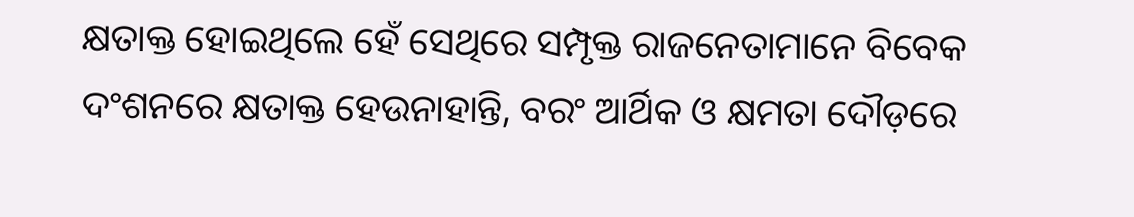କ୍ଷତାକ୍ତ ହୋଇଥିଲେ ହେଁ ସେଥିରେ ସମ୍ପୃକ୍ତ ରାଜନେତାମାନେ ବିବେକ ଦଂଶନରେ କ୍ଷତାକ୍ତ ହେଉନାହାନ୍ତି, ବରଂ ଆର୍ଥିକ ଓ କ୍ଷମତା ଦୌଡ଼ରେ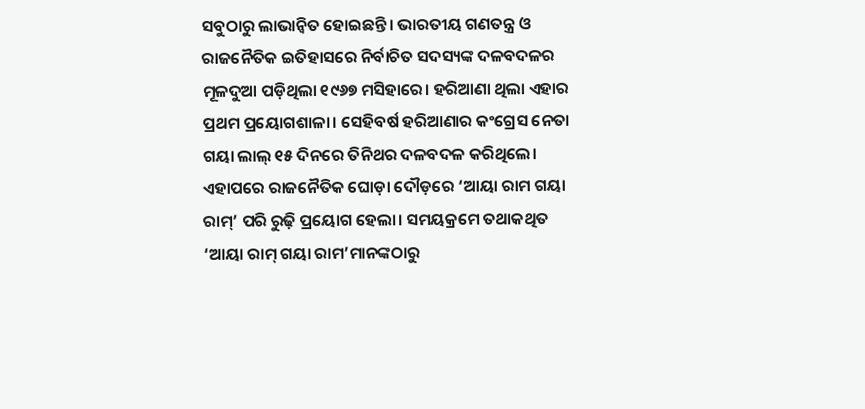ସବୁଠାରୁ ଲାଭାନ୍ୱିତ ହୋଇଛନ୍ତି। ଭାରତୀୟ ଗଣତନ୍ତ୍ର ଓ ରାଜନୈତିକ ଇତିହାସରେ ନିର୍ବାଚିତ ସଦସ୍ୟଙ୍କ ଦଳବଦଳର ମୂଳଦୁଆ ପଡ଼ିଥିଲା ୧୯୬୭ ମସିହାରେ। ହରିଆଣା ଥିଲା ଏହାର ପ୍ରଥମ ପ୍ରୟୋଗଶାଳା। ସେହିବର୍ଷ ହରିଆଣାର କଂଗ୍ରେସ ନେତା ଗୟା ଲାଲ୍ ୧୫ ଦିନରେ ତିନିଥର ଦଳବଦଳ କରିଥିଲେ। ଏହାପରେ ରାଜନୈତିକ ଘୋଡ଼ା ଦୌଡ଼ରେ ‘ଆୟା ରାମ ଗୟା ରାମ୍’ ପରି ରୁଢ଼ି ପ୍ରୟୋଗ ହେଲା। ସମୟକ୍ରମେ ତଥାକଥିତ ‘ଆୟା ରାମ୍ ଗୟା ରାମ’ମାନଙ୍କଠାରୁ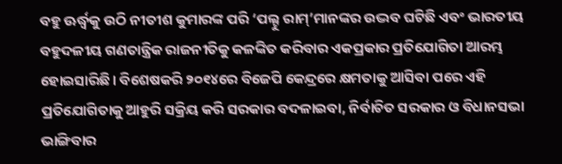ବହୁ ଊର୍ଦ୍ଧ୍ବକୁ ଉଠି ନୀତୀଶ କୁମାରଙ୍କ ପରି ‘ପଲ୍ଟୁ ରାମ୍’ମାନଙ୍କର ଉଦ୍ଭବ ଘଟିଛି ଏବଂ ଭାରତୀୟ ବହୁଦଳୀୟ ଗଣତାନ୍ତ୍ରିକ ରାଜନୀତିକୁ କଳଙ୍କିତ କରିବାର ଏକପ୍ରକାର ପ୍ରତିଯୋଗିତା ଆରମ୍ଭ ହୋଇସାରିଛି। ବିଶେଷକରି ୨୦୧୪ରେ ବିଜେପି କେନ୍ଦ୍ରରେ କ୍ଷମତାକୁ ଆସିବା ପରେ ଏହି ପ୍ରତିଯୋଗିତାକୁ ଆହୁରି ସକ୍ରିୟ କରି ସରକାର ବଦଳାଇବା, ନିର୍ବାଚିତ ସରକାର ଓ ବିଧାନସଭା ଭାଙ୍ଗିବାର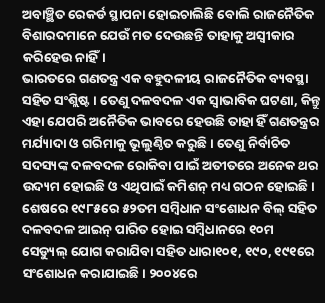ଅବାଞ୍ଛିତ ରେକର୍ଡ ସ୍ଥାପନା ହୋଇଚାଲିଛି ବୋଲି ରାଜନୈତିକ ବିଶାରଦମାନେ ଯେଉଁ ମତ ଦେଉଛନ୍ତି ତାହାକୁ ଅସ୍ୱୀକାର କରିହେଉ ନାହିଁ।
ଭାରତରେ ଗଣତନ୍ତ୍ର ଏକ ବହୁଦଳୀୟ ରାଜନୈତିକ ବ୍ୟବସ୍ଥା ସହିତ ସଂଶ୍ଲିଷ୍ଟ। ତେଣୁ ଦଳବଦଳ ଏକ ସ୍ୱାଭାବିକ ଘଟଣା, କିନ୍ତୁ ଏହା ଯେପରି ଅନୈତିକ ଭାବରେ ହେଉଛି ତାହା ହିଁ ଗଣତନ୍ତ୍ରର ମର୍ଯ୍ୟାଦା ଓ ଗରିମାକୁ ଭୂଲୁଣ୍ଠିତ କରୁଛି। ତେଣୁ ନିର୍ବାଚିତ ସଦସ୍ୟଙ୍କ ଦଳବଦଳ ରୋକିବା ପାଇଁ ଅତୀତରେ ଅନେକ ଥର ଉଦ୍ୟମ ହୋଇଛି ଓ ଏଥିପାଇଁ କମିଶନ୍ ମଧ୍ୟ ଗଠନ ହୋଇଛି। ଶେଷରେ ୧୯୮୫ରେ ୫୨ତମ ସମ୍ବିଧାନ ସଂଶୋଧନ ବିଲ୍ ସହିତ ଦଳବଦଳ ଆଇନ୍ ପାରିତ ହୋଇ ସମ୍ବିଧାନରେ ୧୦ମ ସେଡ୍ୟୁଲ୍ ଯୋଗ କରାଯିବା ସହିତ ଧାରା୧୦୧, ୧୯୦, ୧୯୧ରେ ସଂଶୋଧନ କରାଯାଇଛି। ୨୦୦୪ରେ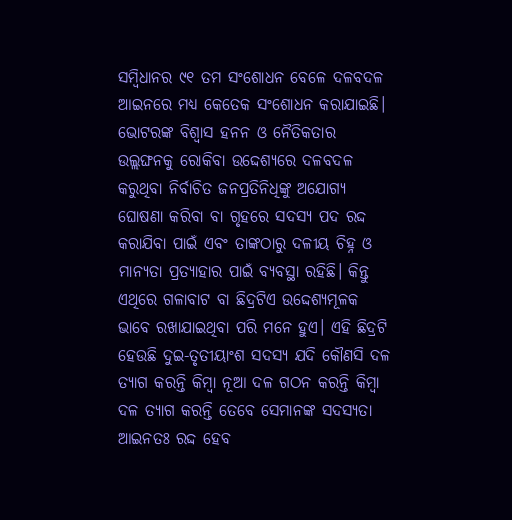ସମ୍ବିଧାନର ୯୧ ତମ ସଂଶୋଧନ ବେଳେ ଦଳବଦଳ ଆଇନରେ ମଧ୍ୟ କେତେକ ସଂଶୋଧନ କରାଯାଇଛି। ଭୋଟରଙ୍କ ବିଶ୍ୱାସ ହନନ ଓ ନୈତିକତାର ଉଲ୍ଲଙ୍ଘନକୁ ରୋକିବା ଉଦ୍ଦେଶ୍ୟରେ ଦଳବଦଳ କରୁଥିବା ନିର୍ବାଚିତ ଜନପ୍ରତିନିଧିଙ୍କୁ ଅଯୋଗ୍ୟ ଘୋଷଣା କରିବା ବା ଗୃହରେ ସଦସ୍ୟ ପଦ ରଦ୍ଦ କରାଯିବା ପାଇଁ ଏବଂ ତାଙ୍କଠାରୁ ଦଳୀୟ ଚିହ୍ନ ଓ ମାନ୍ୟତା ପ୍ରତ୍ୟାହାର ପାଇଁ ବ୍ୟବସ୍ଥା ରହିଛି। କିନ୍ତୁ ଏଥିରେ ଗଳାବାଟ ବା ଛିଦ୍ରଟିଏ ଉଦ୍ଦେଶ୍ୟମୂଳକ ଭାବେ ରଖାଯାଇଥିବା ପରି ମନେ ହୁଏ। ଏହି ଛିଦ୍ରଟି ହେଉଛି ଦୁଇ-ତୃତୀୟାଂଶ ସଦସ୍ୟ ଯଦି କୌଣସି ଦଳ ତ୍ୟାଗ କରନ୍ତି କିମ୍ବା ନୂଆ ଦଳ ଗଠନ କରନ୍ତି କିମ୍ବା ଦଳ ତ୍ୟାଗ କରନ୍ତି ତେବେ ସେମାନଙ୍କ ସଦସ୍ୟତା ଆଇନତଃ ରଦ୍ଦ ହେବ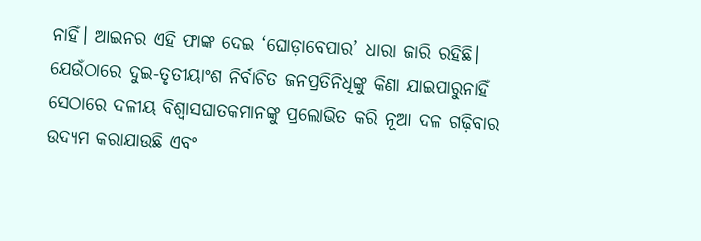ନାହିଁ। ଆଇନର ଏହି ଫାଙ୍କ ଦେଇ ‘ଘୋଡ଼ାବେପାର’ ଧାରା ଜାରି ରହିଛି। ଯେଉଁଠାରେ ଦୁଇ-ତୃତୀୟାଂଶ ନିର୍ବାଚିତ ଜନପ୍ରତିନିଧିଙ୍କୁ କିଣା ଯାଇପାରୁନାହିଁ ସେଠାରେ ଦଳୀୟ ବିଶ୍ୱାସଘାତକମାନଙ୍କୁ ପ୍ରଲୋଭିତ କରି ନୂଆ ଦଳ ଗଢ଼ିବାର ଉଦ୍ୟମ କରାଯାଉଛି ଏବଂ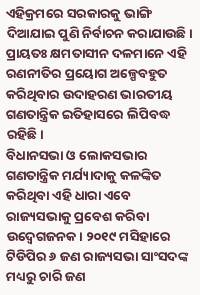ଏହିକ୍ରମରେ ସରକାରକୁ ଭାଙ୍ଗି ଦିଆଯାଇ ପୁଣି ନିର୍ବାଚନ କରାଯାଉଛି। ପ୍ରାୟତଃ କ୍ଷମତାସୀନ ଦଳମାନେ ଏହି ରଣନୀତିର ପ୍ରୟୋଗ ଅଳ୍ପେବହୁତ କରିଥିବାର ଉଦାହରଣ ଭାରତୀୟ ଗଣତାନ୍ତ୍ରିକ ଇତିହାସରେ ଲିପିବଦ୍ଧ ରହିଛି।
ବିଧାନସଭା ଓ ଲୋକସଭାର ଗଣତାନ୍ତ୍ରିକ ମର୍ଯ୍ୟାଦାକୁ କଳଙ୍କିତ କରିଥିବା ଏହି ଧାରା ଏବେ ରାଜ୍ୟସଭାକୁ ପ୍ରବେଶ କରିବା ଉଦ୍ବେଗଜନକ। ୨୦୧୯ ମସିହାରେ ଟିଡିପିର ୬ ଜଣ ରାଜ୍ୟସଭା ସାଂସଦଙ୍କ ମଧ୍ୟରୁ ଚାରି ଜଣ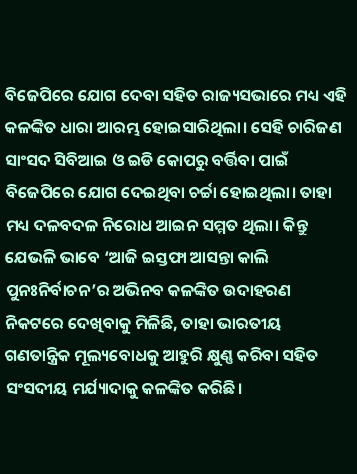ବିଜେପିରେ ଯୋଗ ଦେବା ସହିତ ରାଜ୍ୟସଭାରେ ମଧ୍ୟ ଏହି କଳଙ୍କିତ ଧାରା ଆରମ୍ଭ ହୋଇସାରିଥିଲା। ସେହି ଚାରିଜଣ ସାଂସଦ ସିବିଆଇ ଓ ଇଡି କୋପରୁ ବର୍ତ୍ତିବା ପାଇଁ ବିଜେପିରେ ଯୋଗ ଦେଇଥିବା ଚର୍ଚ୍ଚା ହୋଇଥିଲା। ତାହା ମଧ୍ୟ ଦଳବଦଳ ନିରୋଧ ଆଇନ ସମ୍ମତ ଥିଲା। କିନ୍ତୁ ଯେଭଳି ଭାବେ ‘ଆଜି ଇସ୍ତଫା ଆସନ୍ତା କାଲି ପୁନଃନିର୍ବାଚନ’ର ଅଭିନବ କଳଙ୍କିତ ଉଦାହରଣ ନିକଟରେ ଦେଖିବାକୁ ମିଳିଛି, ତାହା ଭାରତୀୟ ଗଣତାନ୍ତ୍ରିକ ମୂଲ୍ୟବୋଧକୁ ଆହୁରି କ୍ଷୁଣ୍ଣ କରିବା ସହିତ ସଂସଦୀୟ ମର୍ଯ୍ୟାଦାକୁ କଳଙ୍କିତ କରିଛି।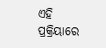ଏହି ପ୍ରକ୍ରିୟାରେ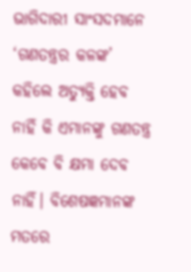ଭାଗିଦାରୀ ସାଂସଦମାନେ ‘ଗଣତନ୍ତ୍ରର କଳଙ୍କ’ କହିଲେ ଅତ୍ୟୁକ୍ତି ହେବ ନାହିଁ କି ଏମାନଙ୍କୁ ଗଣତନ୍ତ୍ର କେବେ ବି କ୍ଷମା ଦେବ ନାହିଁ। ବିଶେଷଜ୍ଞମାନଙ୍କ ମତରେ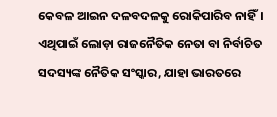କେବଳ ଆଇନ ଦଳବଦଳକୁ ରୋକିପାରିବ ନାହିଁ। ଏଥିପାଇଁ ଲୋଡ଼ା ରାଜନୈତିକ ନେତା ବା ନିର୍ବାଚିତ ସଦସ୍ୟଙ୍କ ନୈତିକ ସଂସ୍କାର, ଯାହା ଭାରତରେ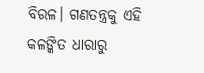ବିରଳ। ଗଣତନ୍ତ୍ରକୁ ଏହି କଳଙ୍କିତ ଧାରାରୁ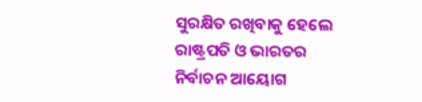ସୁରକ୍ଷିତ ରଖିବାକୁ ହେଲେ ରାଷ୍ଟ୍ରପତି ଓ ଭାରତର ନିର୍ବାଚନ ଆୟୋଗ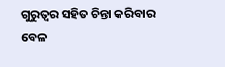ଗୁରୁତ୍ୱର ସହିତ ଚିନ୍ତା କରିବାର ବେଳ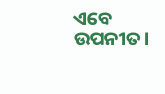ଏବେ ଉପନୀତ।